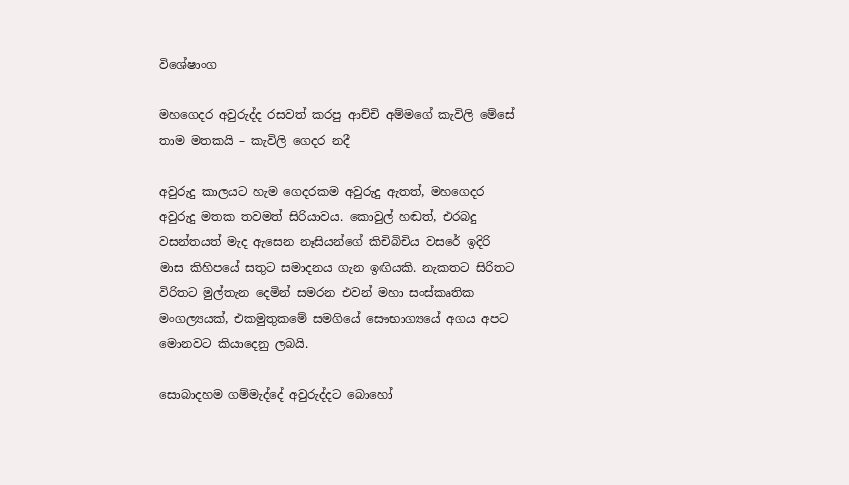විශේෂාංග

මහගෙදර අවුරුද්ද රසවත් කරපු ආච්චි අම්මගේ කැවිලි මේසේ තාම මතකයි – කැවිලි ගෙදර නදී

අවුරුදු කාලයට හැම ගෙදරකම අවුරුදු ඇතත්, මහගෙදර අවුරුදු මතක තවමත් සිරියාවය. කොවුල් හඬත්, එරබදු වසන්තයත් මැද ඇසෙන නෑසියන්ගේ කිචිබිචිය වසරේ ඉදිරි මාස කිහිපයේ සතුට සමාදනය ගැන ඉඟියකි. නැකතට සිරිතට විරිතට මුල්තැන දෙමින් සමරන එවන් මහා සංස්කෘතික මංගල්‍යයක්, එකමුතුකමේ සමගියේ සෞභාග්‍යයේ අගය අපට මොනවට කියාදෙනු ලබයි.

සොබාදහම ගම්මැද්දේ අවුරුද්දට බොහෝ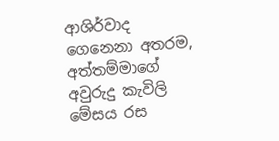ආශිර්වාද ගෙනෙනා අතරම, අත්තම්මාගේ අවුරුදු කැවිලි මේසය රස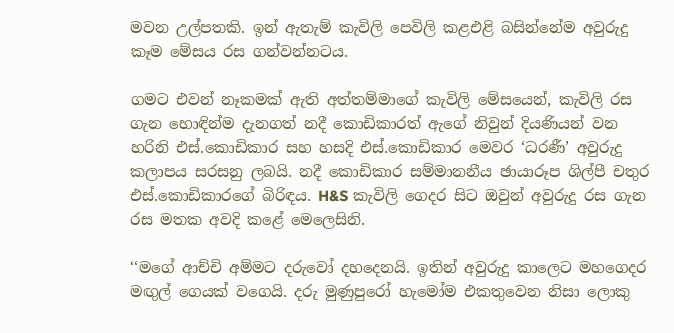මවන උල්පතකි. ඉන් ඇතැම් කැවිලි පෙවිලි කළඑළි බසින්නේම අවුරුදු කෑම මේසය රස ගන්වන්නටය.

ගමට එවන් නෑකමක් ඇති අත්තම්මාගේ කැවිලි මේසයෙන්, කැවිලි රස ගැන හොඳින්ම දැනගත් නදී කොඩිකාරත් ඇගේ නිවුන් දියණියන් වන හරිනි එස්.කොඩිකාර සහ හසදි එස්.කොඩිකාර මෙවර ‘ධරණී’ අවුරුදු කලාපය සරසනු ලබයි. නදී කොඩිකාර සම්මානනීය ඡායාරූප ශිල්පී චතුර එස්.කොඩිකාරගේ බිරිඳය. H&S කැවිලි ගෙදර සිට ඔවුන් අවුරුදු රස ගැන රස මතක අවදි කළේ මෙලෙසිනි.

‘‘මගේ ආච්චි අම්මට දරුවෝ දහදෙනයි. ඉතින් අවුරුදු කාලෙට මහගෙදර මඟුල් ගෙයක් වගෙයි. දරු මුණුපුරෝ හැමෝම එකතුවෙන නිසා ලොකු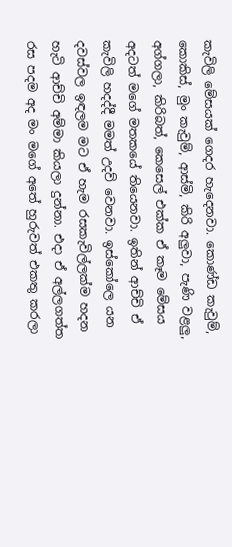කැවිලි මේසයක් ගෙදර හැදෙනවා. කොණ්ඩ කැවුම්, කොකිස්, මුං කැවුම්, ආස්මි, කිරි අලුවා, පැණි වළලු, අග්ගලා, කිරිබත්, කෙසෙල් එක්ක ඒ කෑම මේසය අදටත් මගේ මතකයේ තියෙනවා. ඉතින් ආච්චි ඒ කැවිලි හදද්දී මමත් උදව් වෙනවා. ඉස්කෝලෙ යන දවස්වල ඉඳලම මට ඒ හැම රසකැවිල්ලක්ම හදන හැටි ආච්චි අම්මා කියලා දුන්නා. එදා ඒ අල්ලගත්ත රස පදම අද මං මගේ අතේ හුරුවත් එකතු කරලා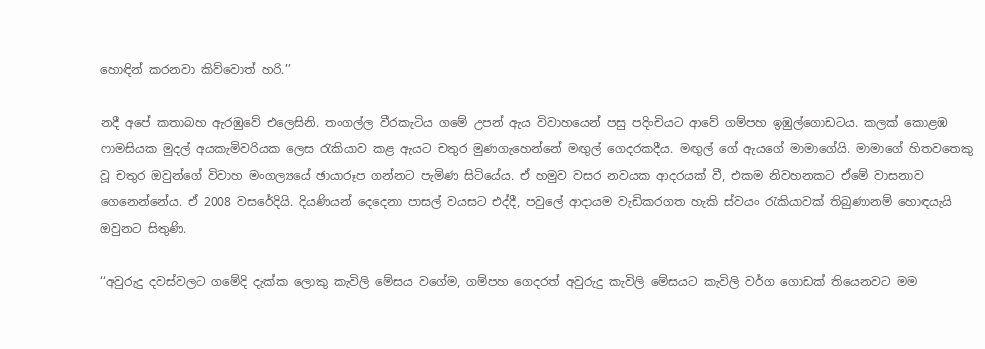හොඳින් කරනවා කිව්වොත් හරි.’’

නදී අපේ කතාබහ ඇරඹුවේ එලෙසිනි. තංගල්ල වීරකැටිය ගමේ උපන් ඇය විවාහයෙන් පසු පදිංචියට ආවේ ගම්පහ ඉඹුල්ගොඩටය. කලක් කොළඹ ෆාමසියක මුදල් අයකැමිවරියක ලෙස රැකියාව කළ ඇයට චතුර මුණගැහෙන්නේ මඟුල් ගෙදරකදීය. මඟුල් ගේ ඇයගේ මාමාගේයි. මාමාගේ හිතවතෙකු වූ චතුර ඔවුන්ගේ විවාහ මංගල්‍යයේ ඡායාරූප ගන්නට පැමිණ සිටියේය. ඒ හමුව වසර නවයක ආදරයක් වී, එකම නිවහනකට ඒමේ වාසනාව ගෙනෙන්නේය. ඒ 2008 වසරේදියි. දියණියන් දෙදෙනා පාසල් වයසට එද්දී, පවුලේ ආදායම වැඩිකරගත හැකි ස්වයං රැකියාවක් තිබුණානම් හොඳයැයි ඔවුනට සිතුණි.

‘‘අවුරුදු දවස්වලට ගමේදි දැක්ක ලොකු කැවිලි මේසය වගේම, ගම්පහ ගෙදරත් අවුරුදු කැවිලි මේසයට කැවිලි වර්ග ගොඩක් තියෙනවට මම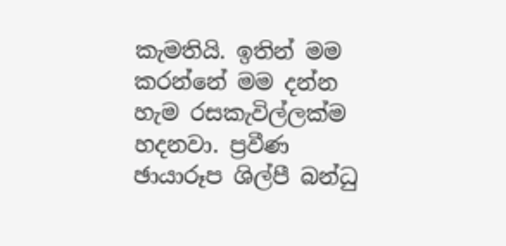කැමතියි. ඉතින් මම කරන්නේ මම දන්න හැම රසකැවිල්ලක්ම හදනවා. ප්‍රවීණ ඡායාරූප ශිල්පී බන්ධු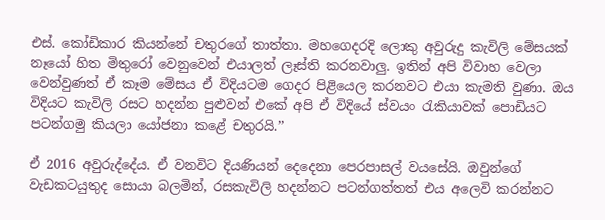එස්. කෝඩිකාර කියන්නේ චතුරගේ තාත්තා. මහගෙදරදි ලොකු අවුරුදු කැවිලි මේසයක් නෑයෝ හිත මිතුරෝ වෙනුවෙන් එයාලත් ලෑස්ති කරනවාලු. ඉතින් අපි විවාහ වෙලා වෙන්වුණත් ඒ කෑම මේසය ඒ විදියටම ගෙදර පිළියෙල කරනවට එයා කැමති වුණා. ඔය විදියට කැවිලි රසට හදන්න පුළුවන් එකේ අපි ඒ විදියේ ස්වයං රැකියාවක් පොඩියට පටන්ගමු කියලා යෝජනා කළේ චතුරයි.’’

ඒ 2016 අවුරුද්දේය. ඒ වනවිට දියණියන් දෙදෙනා පෙරපාසල් වයසේයි. ඔවුන්ගේ වැඩකටයුතුද සොයා බලමින්, රසකැවිලි හදන්නට පටන්ගත්තත් එය අලෙවි කරන්නට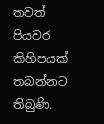තවත් පියවර කිහිපයක් තබන්නට තිබුණි.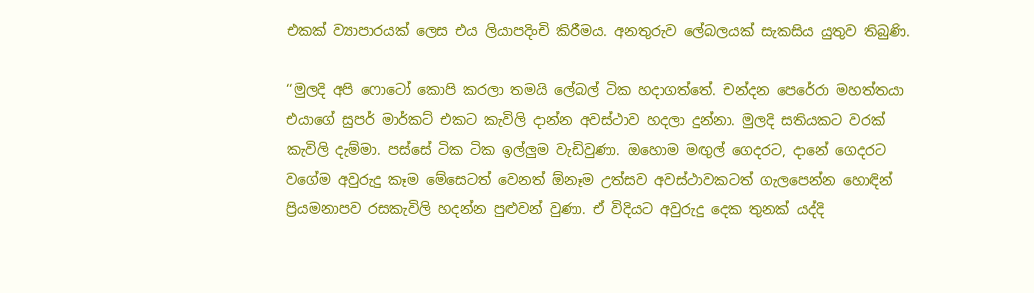එකක් ව්‍යාපාරයක් ලෙස එය ලියාපදිංචි කිරීමය. අනතුරුව ලේබලයක් සැකසිය යුතුව තිබුණි.

‘‘මුලදි අපි ෆොටෝ කොපි කරලා තමයි ලේබල් ටික හදාගත්තේ. චන්දන පෙරේරා මහත්තයා එයාගේ සුපර් මාර්කට් එකට කැවිලි දාන්න අවස්ථාව හදලා දුන්නා. මුලදි සතියකට වරක් කැවිලි දැම්මා. පස්සේ ටික ටික ඉල්ලුම වැඩිවුණා. ඔහොම මඟුල් ගෙදරට, දානේ ගෙදරට වගේම අවුරුදු කෑම මේසෙටත් වෙනත් ඕනෑම උත්සව අවස්ථාවකටත් ගැලපෙන්න හොඳින් ප්‍රියමනාපව රසකැවිලි හදන්න පුළුවන් වුණා. ඒ විදියට අවුරුදු දෙක තුනක් යද්දි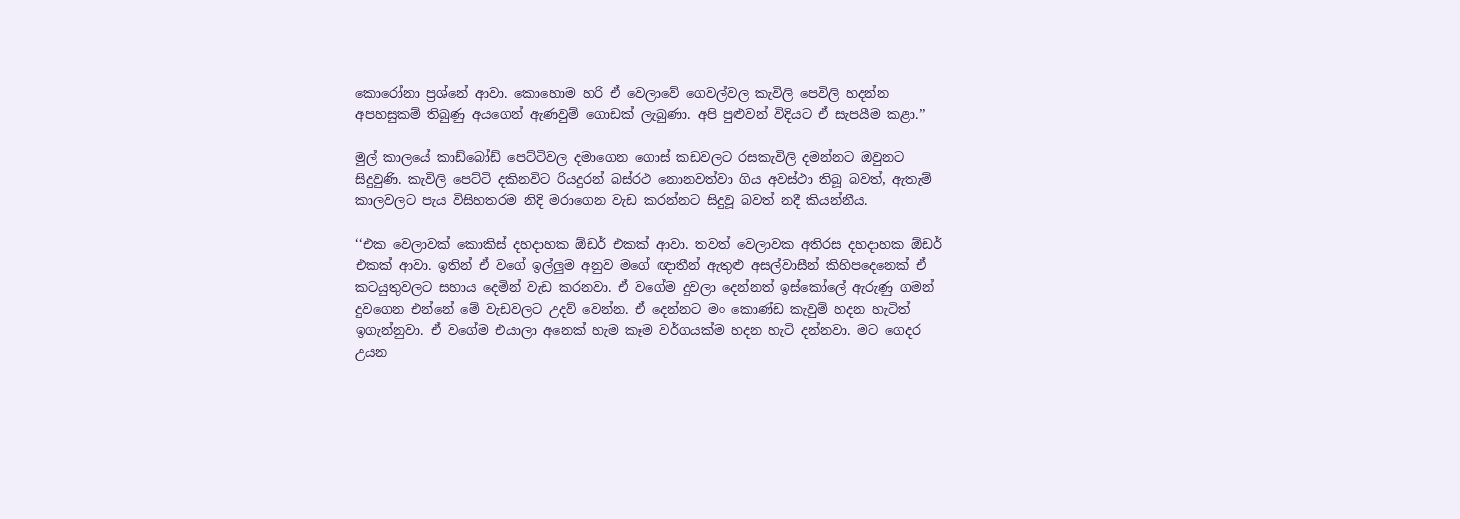කොරෝනා ප්‍රශ්නේ ආවා. කොහොම හරි ඒ වෙලාවේ ගෙවල්වල කැවිලි පෙවිලි හදන්න අපහසුකම් තිබුණු අයගෙන් ඇණවුම් ගොඩක් ලැබුණා. අපි පුළුවන් විදියට ඒ සැපයීම කළා.’’

මුල් කාලයේ කාඩ්බෝඩ් පෙට්ටිවල දමාගෙන ගොස් කඩවලට රසකැවිලි දමන්නට ඔවුනට සිදුවුණි. කැවිලි පෙට්ටි දකිනවිට රියදුරන් බස්රථ නොනවත්වා ගිය අවස්ථා තිබූ බවත්, ඇතැම් කාලවලට පැය විසිහතරම නිදි මරාගෙන වැඩ කරන්නට සිදුවූ බවත් නදී කියන්නීය.

‘‘එක වෙලාවක් කොකිස් දහදාහක ඕඩර් එකක් ආවා. තවත් වෙලාවක අතිරස දහදාහක ඕඩර් එකක් ආවා. ඉතින් ඒ වගේ ඉල්ලුම අනුව මගේ ඥාතීන් ඇතුළු අසල්වාසීන් කිහිපදෙනෙක් ඒ කටයුතුවලට සහාය දෙමින් වැඩ කරනවා. ඒ වගේම දුවලා දෙන්නත් ඉස්කෝලේ ඇරුණු ගමන් දුවගෙන එන්නේ මේ වැඩවලට උදව් වෙන්න. ඒ දෙන්නට මං කොණ්ඩ කැවුම් හදන හැටිත් ඉගැන්නුවා. ඒ වගේම එයාලා අනෙක් හැම කෑම වර්ගයක්ම හදන හැටි දන්නවා. මට ගෙදර උයන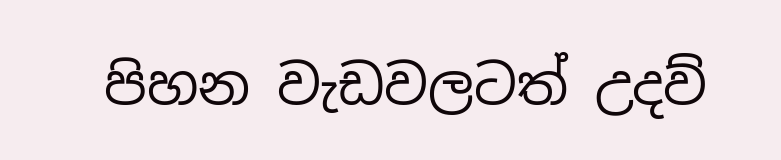පිහන වැඩවලටත් උදව්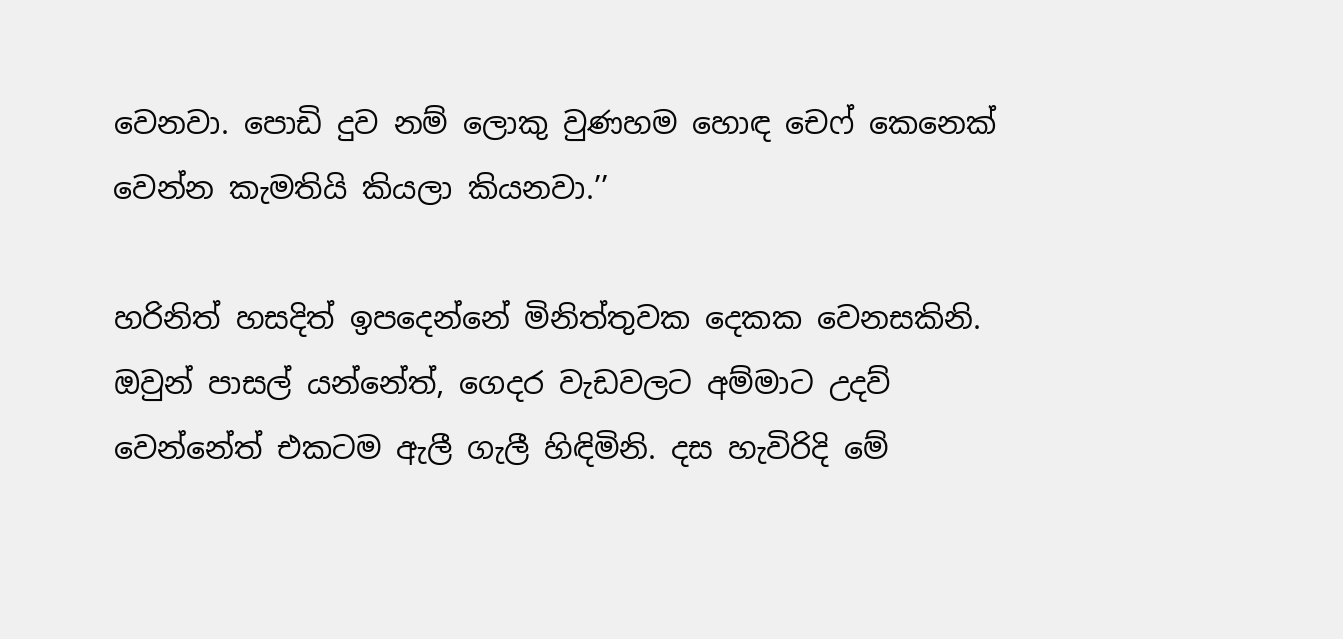වෙනවා. පොඩි දුව නම් ලොකු වුණහම හොඳ චෙෆ් කෙනෙක් වෙන්න කැමතියි කියලා කියනවා.’’

හරිනිත් හසදිත් ඉපදෙන්නේ මිනිත්තුවක දෙකක වෙනසකිනි. ඔවුන් පාසල් යන්නේත්, ගෙදර වැඩවලට අම්මාට උදව් වෙන්නේත් එකටම ඇලී ගැලී හිඳිමිනි. දස හැවිරිදි මේ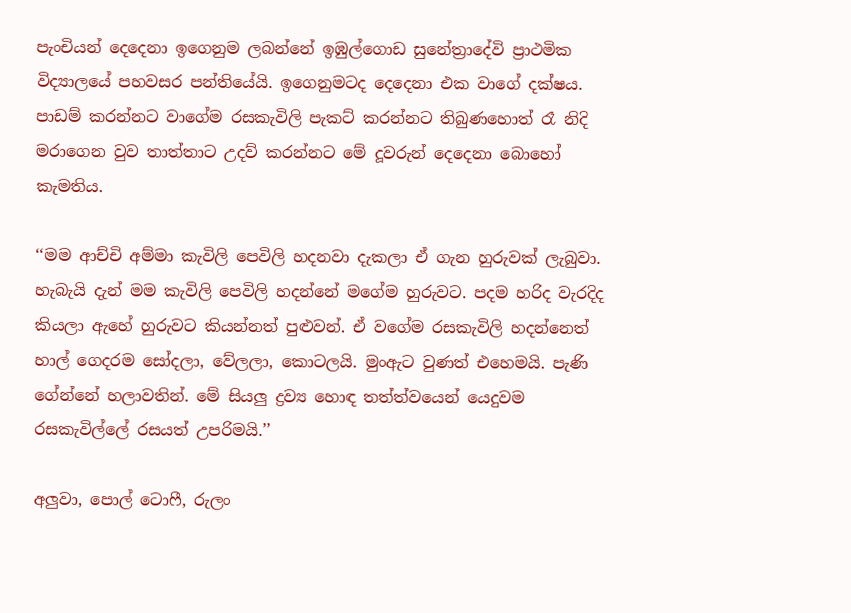පැංචියන් දෙදෙනා ඉගෙනුම ලබන්නේ ඉඹුල්ගොඩ සුනේත්‍රාදේවි ප්‍රාථමික විද්‍යාලයේ පහවසර පන්තියේයි. ඉගෙනුමටද දෙදෙනා එක වාගේ දක්ෂය. පාඩම් කරන්නට වාගේම රසකැවිලි පැකට් කරන්නට තිබුණහොත් රෑ නිදි මරාගෙන වුව තාත්තාට උදව් කරන්නට මේ දූවරුන් දෙදෙනා බොහෝ කැමතිය.

‘‘මම ආච්චි අම්මා කැවිලි පෙවිලි හදනවා දැකලා ඒ ගැන හුරුවක් ලැබුවා. හැබැයි දැන් මම කැවිලි පෙවිලි හදන්නේ මගේම හුරුවට. පදම හරිද වැරදිද කියලා ඇහේ හුරුවට කියන්නත් පුළුවන්. ඒ වගේම රසකැවිලි හදන්නෙත් හාල් ගෙදරම සෝදලා, වේලලා, කොටලයි. මුංඇට වුණත් එහෙමයි. පැණි ගේන්නේ හලාවතින්. මේ සියලු ද්‍රව්‍ය හොඳ තත්ත්වයෙන් යෙදුවම රසකැවිල්ලේ රසයත් උපරිමයි.’’

අලුවා, පොල් ටොෆී, රුලං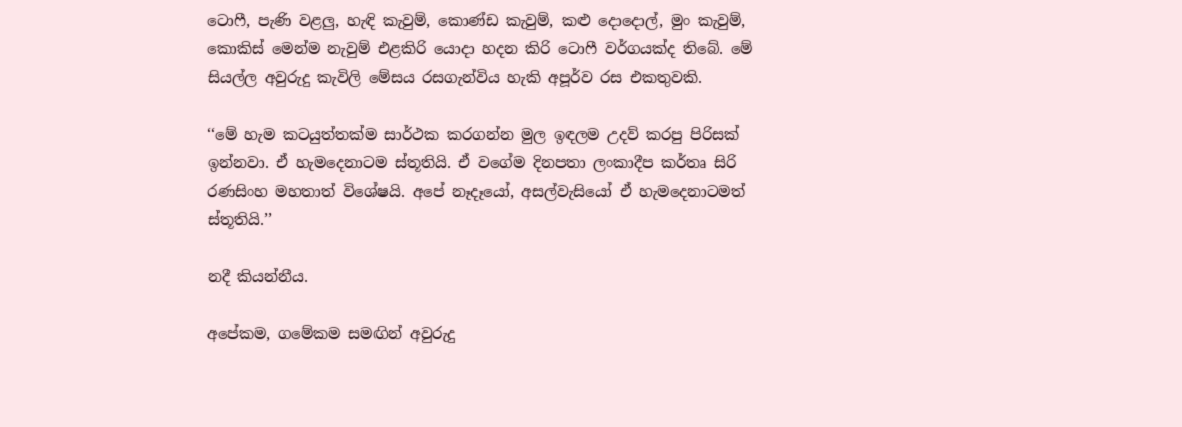ටොෆී, පැණි වළලු, හැඳි කැවුම්, කොණ්ඩ කැවුම්, කළු දොදොල්, මුං කැවුම්, කොකිස් මෙන්ම නැවුම් එළකිරි යොදා හදන කිරි ටොෆී වර්ගයක්ද තිබේ. මේ සියල්ල අවුරුදු කැවිලි මේසය රසගැන්විය හැකි අපූර්ව රස එකතුවකි.

‘‘මේ හැම කටයුත්තක්ම සාර්ථක කරගන්න මුල ඉඳලම උදව් කරපු පිරිසක් ඉන්නවා. ඒ හැමදෙනාටම ස්තූතියි. ඒ වගේම දිනපතා ලංකාදීප කර්තෘ සිරි රණසිංහ මහතාත් විශේෂයි. අපේ නෑදෑයෝ, අසල්වැසියෝ ඒ හැමදෙනාටමත් ස්තූතියි.’’

නදී කියන්නීය.

අපේකම, ගමේකම සමඟින් අවුරුදු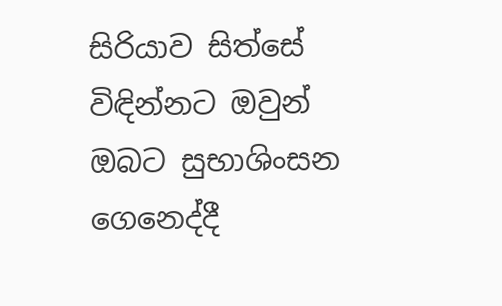සිරියාව සිත්සේ විඳින්නට ඔවුන් ඔබට සුභාශිංසන ගෙනෙද්දී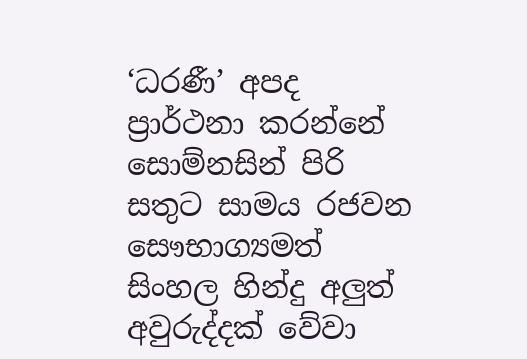‘ධරණී’ අපද ප්‍රාර්ථනා කරන්නේ සොම්නසින් පිරි සතුට සාමය රජවන සෞභාග්‍යමත් සිංහල හින්දු අලුත් අවුරුද්දක් වේවා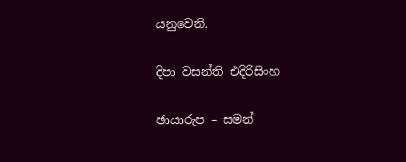යනුවෙනි.

දිපා වසන්ති එදිරිසිංහ

ඡායාරුප – සමන්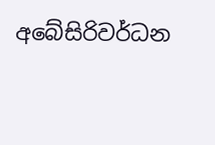අබේසිරිවර්ධන